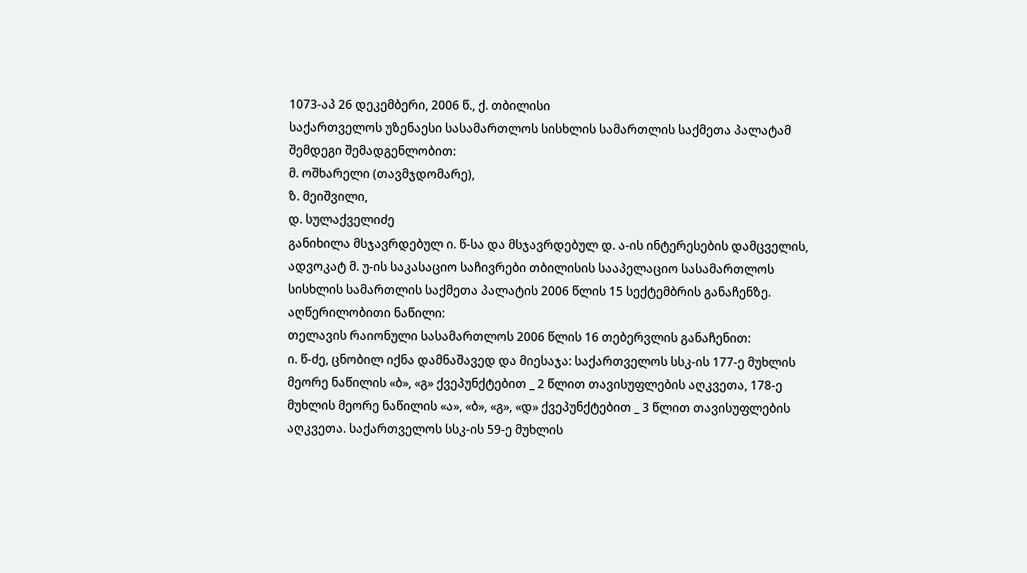1073-აპ 26 დეკემბერი, 2006 წ., ქ. თბილისი
საქართველოს უზენაესი სასამართლოს სისხლის სამართლის საქმეთა პალატამ შემდეგი შემადგენლობით:
მ. ოშხარელი (თავმჯდომარე),
ზ. მეიშვილი,
დ. სულაქველიძე
განიხილა მსჯავრდებულ ი. წ-სა და მსჯავრდებულ დ. ა-ის ინტერესების დამცველის, ადვოკატ მ. უ-ის საკასაციო საჩივრები თბილისის სააპელაციო სასამართლოს სისხლის სამართლის საქმეთა პალატის 2006 წლის 15 სექტემბრის განაჩენზე.
აღწერილობითი ნაწილი:
თელავის რაიონული სასამართლოს 2006 წლის 16 თებერვლის განაჩენით:
ი. წ-ძე, ცნობილ იქნა დამნაშავედ და მიესაჯა: საქართველოს სსკ-ის 177-ე მუხლის მეორე ნაწილის «ბ», «გ» ქვეპუნქტებით _ 2 წლით თავისუფლების აღკვეთა, 178-ე მუხლის მეორე ნაწილის «ა», «ბ», «გ», «დ» ქვეპუნქტებით _ 3 წლით თავისუფლების აღკვეთა. საქართველოს სსკ-ის 59-ე მუხლის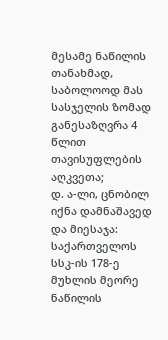მესამე ნაწილის თანახმად, საბოლოოდ მას სასჯელის ზომად განესაზღვრა 4 წლით თავისუფლების აღკვეთა;
დ. ა-ლი, ცნობილ იქნა დამნაშავედ და მიესაჯა: საქართველოს სსკ-ის 178-ე მუხლის მეორე ნაწილის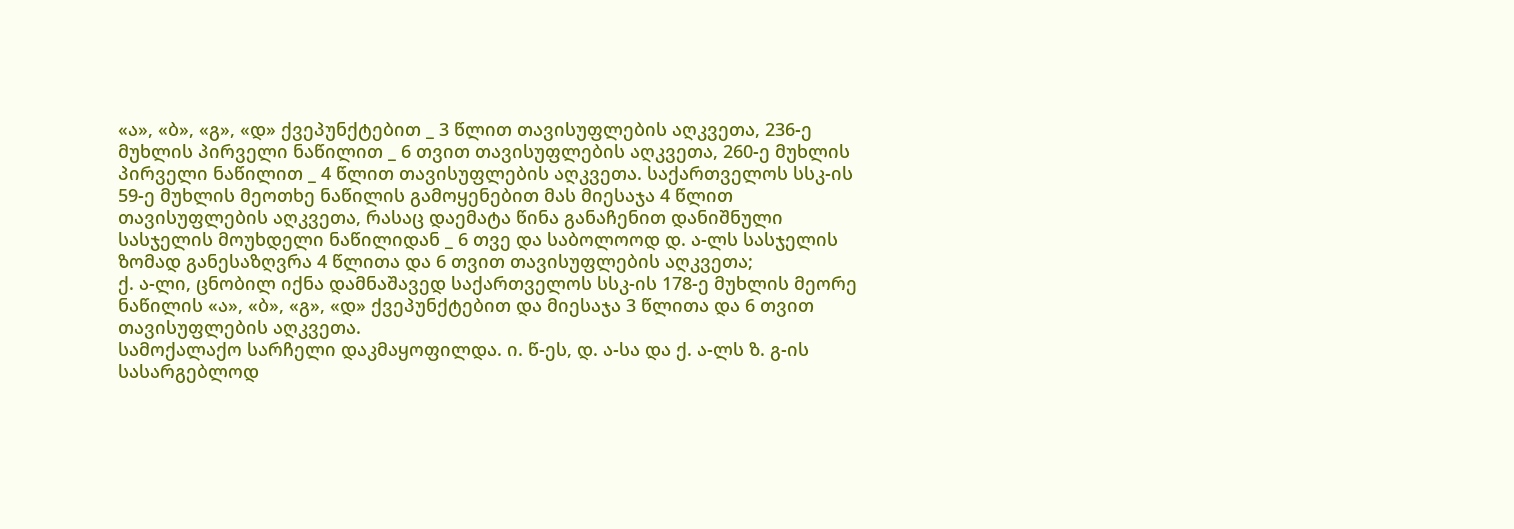«ა», «ბ», «გ», «დ» ქვეპუნქტებით _ 3 წლით თავისუფლების აღკვეთა, 236-ე მუხლის პირველი ნაწილით _ 6 თვით თავისუფლების აღკვეთა, 260-ე მუხლის პირველი ნაწილით _ 4 წლით თავისუფლების აღკვეთა. საქართველოს სსკ-ის 59-ე მუხლის მეოთხე ნაწილის გამოყენებით მას მიესაჯა 4 წლით თავისუფლების აღკვეთა, რასაც დაემატა წინა განაჩენით დანიშნული სასჯელის მოუხდელი ნაწილიდან _ 6 თვე და საბოლოოდ დ. ა-ლს სასჯელის ზომად განესაზღვრა 4 წლითა და 6 თვით თავისუფლების აღკვეთა;
ქ. ა-ლი, ცნობილ იქნა დამნაშავედ საქართველოს სსკ-ის 178-ე მუხლის მეორე ნაწილის «ა», «ბ», «გ», «დ» ქვეპუნქტებით და მიესაჯა 3 წლითა და 6 თვით თავისუფლების აღკვეთა.
სამოქალაქო სარჩელი დაკმაყოფილდა. ი. წ-ეს, დ. ა-სა და ქ. ა-ლს ზ. გ-ის სასარგებლოდ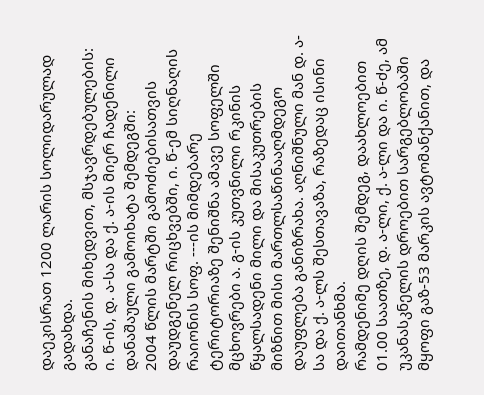დაეკისრათ 1200 ლარის სოლიდარულად გადახდა.
განაჩენის მიხედვით, მსჯავრდებულების: ი. წ-ის, დ. ა-სა და ქ. ა-ის მიერ ჩადენილი დანაშაული გამოიხატა შემდეგში:
2004 წლის მარტში გამოძიებისათვის დაუდგენელ რიცხვებში, ი. წ-ემ სიღნაღის რაიონის სოფ. ---ის მიმდებარე ტერიტორიაზე შენიშნა ამავე სოფელში მცხოვრები ა. გ-ის კუთვნილი რკინის წყალსადენი მილი და მისაკუთრების მიზნით მისი მართლსაწინააღმდეგო დაუფლება განიზრახა. აღნიშნული მან დ. ა-სა და ქ. ა-ლს შესთავაზა, რაზედაც ისინი დაითანხმა.
რამდენიმე დღის შემდეგ, დაახლოებით 01.00 საათზე, დ. ა-ლი, ქ. ა-ლი და ი. წ-ძე, ამ უკანასკნელის დროებით სარგებლობაში მყოფი გაზ-53 მარკის ავტომანქანით, და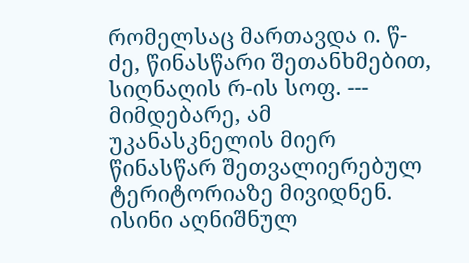რომელსაც მართავდა ი. წ-ძე, წინასწარი შეთანხმებით, სიღნაღის რ-ის სოფ. --- მიმდებარე, ამ უკანასკნელის მიერ წინასწარ შეთვალიერებულ ტერიტორიაზე მივიდნენ. ისინი აღნიშნულ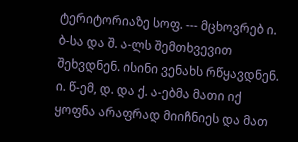ტერიტორიაზე სოფ. --- მცხოვრებ ი. ბ-სა და შ. ა-ლს შემთხვევით შეხვდნენ. ისინი ვენახს რწყავდნენ. ი. წ-ემ, დ. და ქ. ა-ებმა მათი იქ ყოფნა არაფრად მიიჩნიეს და მათ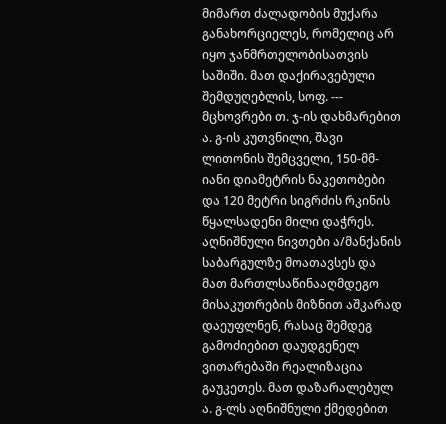მიმართ ძალადობის მუქარა განახორციელეს, რომელიც არ იყო ჯანმრთელობისათვის საშიში. მათ დაქირავებული შემდუღებლის, სოფ. --- მცხოვრები თ. ჯ-ის დახმარებით ა. გ-ის კუთვნილი, შავი ლითონის შემცველი, 150-მმ-იანი დიამეტრის ნაკეთობები და 120 მეტრი სიგრძის რკინის წყალსადენი მილი დაჭრეს. აღნიშნული ნივთები ა/მანქანის საბარგულზე მოათავსეს და მათ მართლსაწინააღმდეგო მისაკუთრების მიზნით აშკარად დაეუფლნენ, რასაც შემდეგ გამოძიებით დაუდგენელ ვითარებაში რეალიზაცია გაუკეთეს. მათ დაზარალებულ ა. გ-ლს აღნიშნული ქმედებით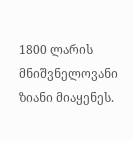1800 ლარის მნიშვნელოვანი ზიანი მიაყენეს.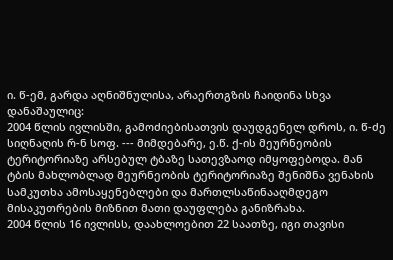ი. წ-ემ, გარდა აღნიშნულისა, არაერთგზის ჩაიდინა სხვა დანაშაულიც:
2004 წლის ივლისში, გამოძიებისათვის დაუდგენელ დროს, ი. წ-ძე სიღნაღის რ-ნ სოფ. --- მიმდებარე, ე.წ. ქ-ის მეურნეობის ტერიტორიაზე არსებულ ტბაზე სათევზაოდ იმყოფებოდა. მან ტბის მახლობლად მეურნეობის ტერიტორიაზე შენიშნა ვენახის სამკუთხა ამოსაყენებლები და მართლსაწინააღმდეგო მისაკუთრების მიზნით მათი დაუფლება განიზრახა.
2004 წლის 16 ივლისს, დაახლოებით 22 საათზე, იგი თავისი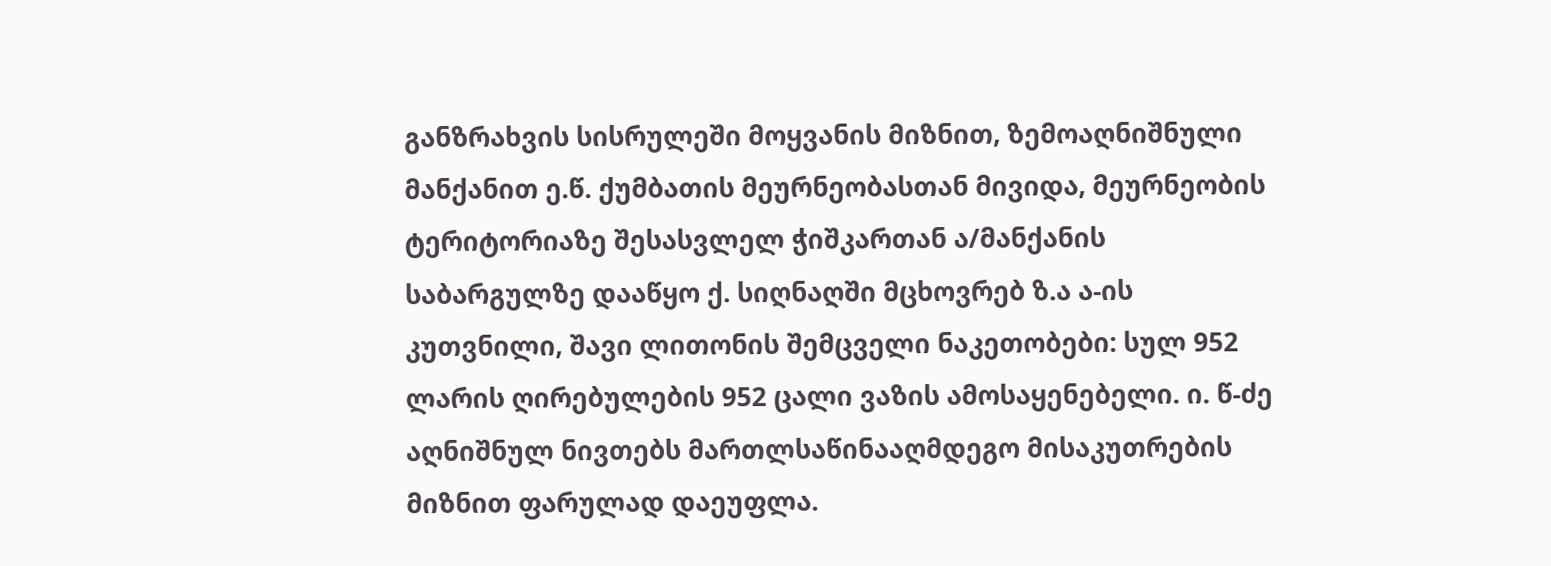განზრახვის სისრულეში მოყვანის მიზნით, ზემოაღნიშნული მანქანით ე.წ. ქუმბათის მეურნეობასთან მივიდა, მეურნეობის ტერიტორიაზე შესასვლელ ჭიშკართან ა/მანქანის საბარგულზე დააწყო ქ. სიღნაღში მცხოვრებ ზ.ა ა-ის კუთვნილი, შავი ლითონის შემცველი ნაკეთობები: სულ 952 ლარის ღირებულების 952 ცალი ვაზის ამოსაყენებელი. ი. წ-ძე აღნიშნულ ნივთებს მართლსაწინააღმდეგო მისაკუთრების მიზნით ფარულად დაეუფლა.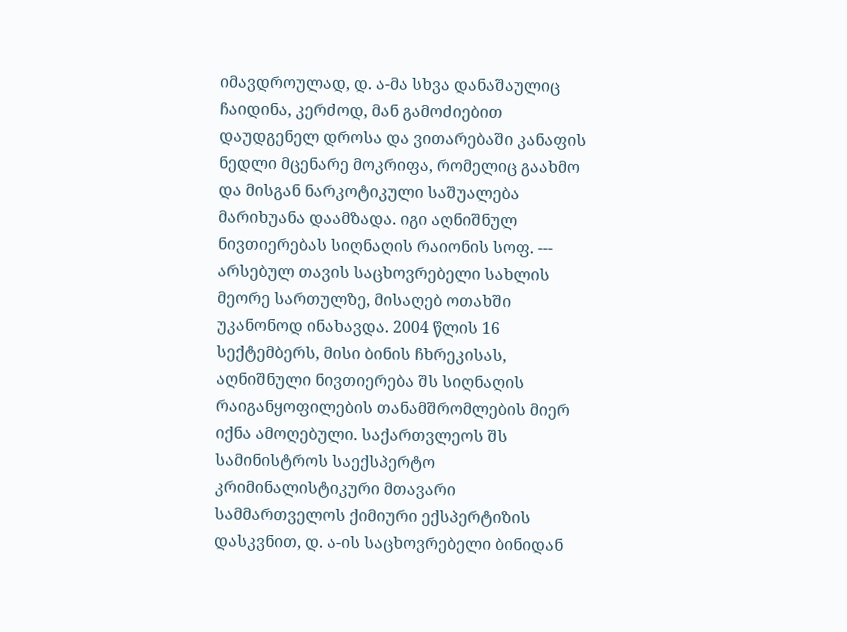იმავდროულად, დ. ა-მა სხვა დანაშაულიც ჩაიდინა, კერძოდ, მან გამოძიებით დაუდგენელ დროსა და ვითარებაში კანაფის ნედლი მცენარე მოკრიფა, რომელიც გაახმო და მისგან ნარკოტიკული საშუალება მარიხუანა დაამზადა. იგი აღნიშნულ ნივთიერებას სიღნაღის რაიონის სოფ. --- არსებულ თავის საცხოვრებელი სახლის მეორე სართულზე, მისაღებ ოთახში უკანონოდ ინახავდა. 2004 წლის 16 სექტემბერს, მისი ბინის ჩხრეკისას, აღნიშნული ნივთიერება შს სიღნაღის რაიგანყოფილების თანამშრომლების მიერ იქნა ამოღებული. საქართვლეოს შს სამინისტროს საექსპერტო კრიმინალისტიკური მთავარი სამმართველოს ქიმიური ექსპერტიზის დასკვნით, დ. ა-ის საცხოვრებელი ბინიდან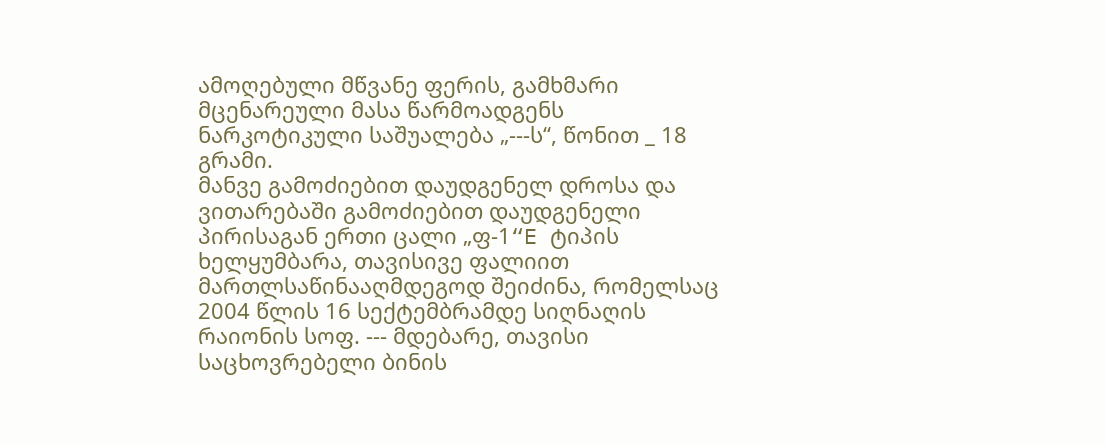ამოღებული მწვანე ფერის, გამხმარი მცენარეული მასა წარმოადგენს ნარკოტიკული საშუალება „---ს“, წონით _ 18 გრამი.
მანვე გამოძიებით დაუდგენელ დროსა და ვითარებაში გამოძიებით დაუდგენელი პირისაგან ერთი ცალი „ფ-1“E ტიპის ხელყუმბარა, თავისივე ფალიით მართლსაწინააღმდეგოდ შეიძინა, რომელსაც 2004 წლის 16 სექტემბრამდე სიღნაღის რაიონის სოფ. --- მდებარე, თავისი საცხოვრებელი ბინის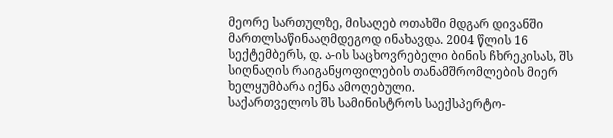მეორე სართულზე, მისაღებ ოთახში მდგარ დივანში მართლსაწინააღმდეგოდ ინახავდა. 2004 წლის 16 სექტემბერს, დ. ა-ის საცხოვრებელი ბინის ჩხრეკისას, შს სიღნაღის რაიგანყოფილების თანამშრომლების მიერ ხელყუმბარა იქნა ამოღებული.
საქართველოს შს სამინისტროს საექსპერტო-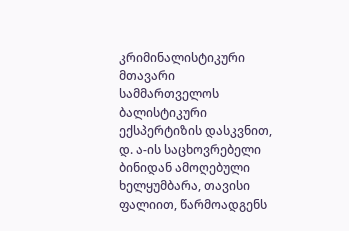კრიმინალისტიკური მთავარი სამმართველოს ბალისტიკური ექსპერტიზის დასკვნით, დ. ა-ის საცხოვრებელი ბინიდან ამოღებული ხელყუმბარა, თავისი ფალიით, წარმოადგენს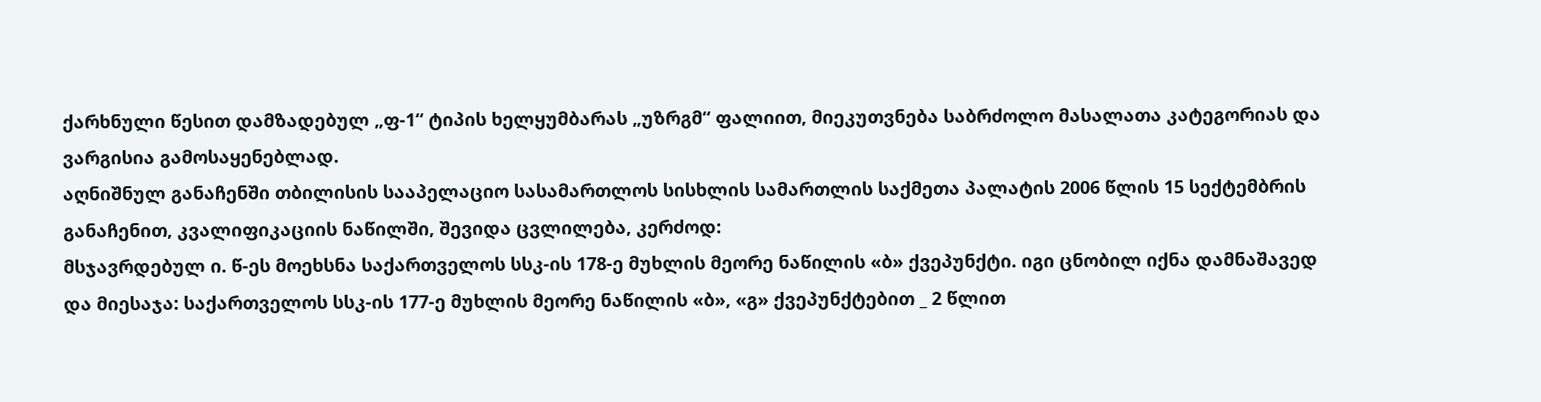ქარხნული წესით დამზადებულ „ფ-1“ ტიპის ხელყუმბარას „უზრგმ“ ფალიით, მიეკუთვნება საბრძოლო მასალათა კატეგორიას და ვარგისია გამოსაყენებლად.
აღნიშნულ განაჩენში თბილისის სააპელაციო სასამართლოს სისხლის სამართლის საქმეთა პალატის 2006 წლის 15 სექტემბრის განაჩენით, კვალიფიკაციის ნაწილში, შევიდა ცვლილება, კერძოდ:
მსჯავრდებულ ი. წ-ეს მოეხსნა საქართველოს სსკ-ის 178-ე მუხლის მეორე ნაწილის «ბ» ქვეპუნქტი. იგი ცნობილ იქნა დამნაშავედ და მიესაჯა: საქართველოს სსკ-ის 177-ე მუხლის მეორე ნაწილის «ბ», «გ» ქვეპუნქტებით _ 2 წლით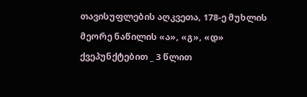თავისუფლების აღკვეთა, 178-ე მუხლის მეორე ნაწილის «ა», «გ», «დ» ქვეპუნქტებით _ 3 წლით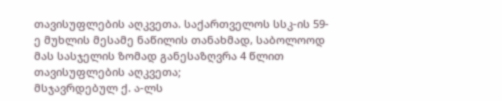თავისუფლების აღკვეთა. საქართველოს სსკ-ის 59-ე მუხლის მესამე ნაწილის თანახმად, საბოლოოდ მას სასჯელის ზომად განესაზღვრა 4 წლით თავისუფლების აღკვეთა;
მსჯავრდებულ ქ. ა-ლს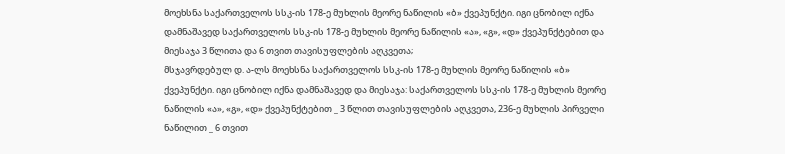მოეხსნა საქართველოს სსკ-ის 178-ე მუხლის მეორე ნაწილის «ბ» ქვეპუნქტი. იგი ცნობილ იქნა დამნაშავედ საქართველოს სსკ-ის 178-ე მუხლის მეორე ნაწილის «ა», «გ», «დ» ქვეპუნქტებით და მიესაჯა 3 წლითა და 6 თვით თავისუფლების აღკვეთა;
მსჯავრდებულ დ. ა-ლს მოეხსნა საქართველოს სსკ-ის 178-ე მუხლის მეორე ნაწილის «ბ» ქვეპუნქტი. იგი ცნობილ იქნა დამნაშავედ და მიესაჯა: საქართველოს სსკ-ის 178-ე მუხლის მეორე ნაწილის «ა», «გ», «დ» ქვეპუნქტებით _ 3 წლით თავისუფლების აღკვეთა, 236-ე მუხლის პირველი ნაწილით _ 6 თვით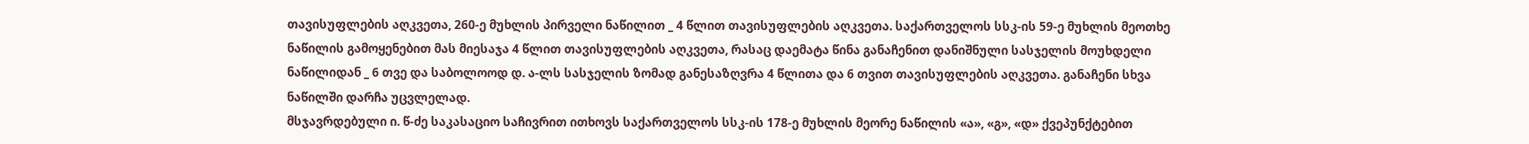თავისუფლების აღკვეთა, 260-ე მუხლის პირველი ნაწილით _ 4 წლით თავისუფლების აღკვეთა. საქართველოს სსკ-ის 59-ე მუხლის მეოთხე ნაწილის გამოყენებით მას მიესაჯა 4 წლით თავისუფლების აღკვეთა, რასაც დაემატა წინა განაჩენით დანიშნული სასჯელის მოუხდელი ნაწილიდან _ 6 თვე და საბოლოოდ დ. ა-ლს სასჯელის ზომად განესაზღვრა 4 წლითა და 6 თვით თავისუფლების აღკვეთა. განაჩენი სხვა ნაწილში დარჩა უცვლელად.
მსჯავრდებული ი. წ-ძე საკასაციო საჩივრით ითხოვს საქართველოს სსკ-ის 178-ე მუხლის მეორე ნაწილის «ა», «გ», «დ» ქვეპუნქტებით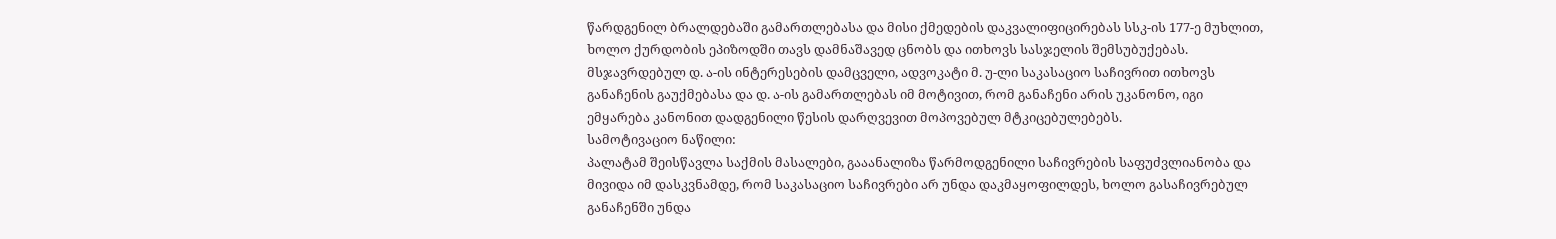წარდგენილ ბრალდებაში გამართლებასა და მისი ქმედების დაკვალიფიცირებას სსკ-ის 177-ე მუხლით, ხოლო ქურდობის ეპიზოდში თავს დამნაშავედ ცნობს და ითხოვს სასჯელის შემსუბუქებას.
მსჯავრდებულ დ. ა-ის ინტერესების დამცველი, ადვოკატი მ. უ-ლი საკასაციო საჩივრით ითხოვს განაჩენის გაუქმებასა და დ. ა-ის გამართლებას იმ მოტივით, რომ განაჩენი არის უკანონო, იგი ემყარება კანონით დადგენილი წესის დარღვევით მოპოვებულ მტკიცებულებებს.
სამოტივაციო ნაწილი:
პალატამ შეისწავლა საქმის მასალები, გააანალიზა წარმოდგენილი საჩივრების საფუძვლიანობა და მივიდა იმ დასკვნამდე, რომ საკასაციო საჩივრები არ უნდა დაკმაყოფილდეს, ხოლო გასაჩივრებულ განაჩენში უნდა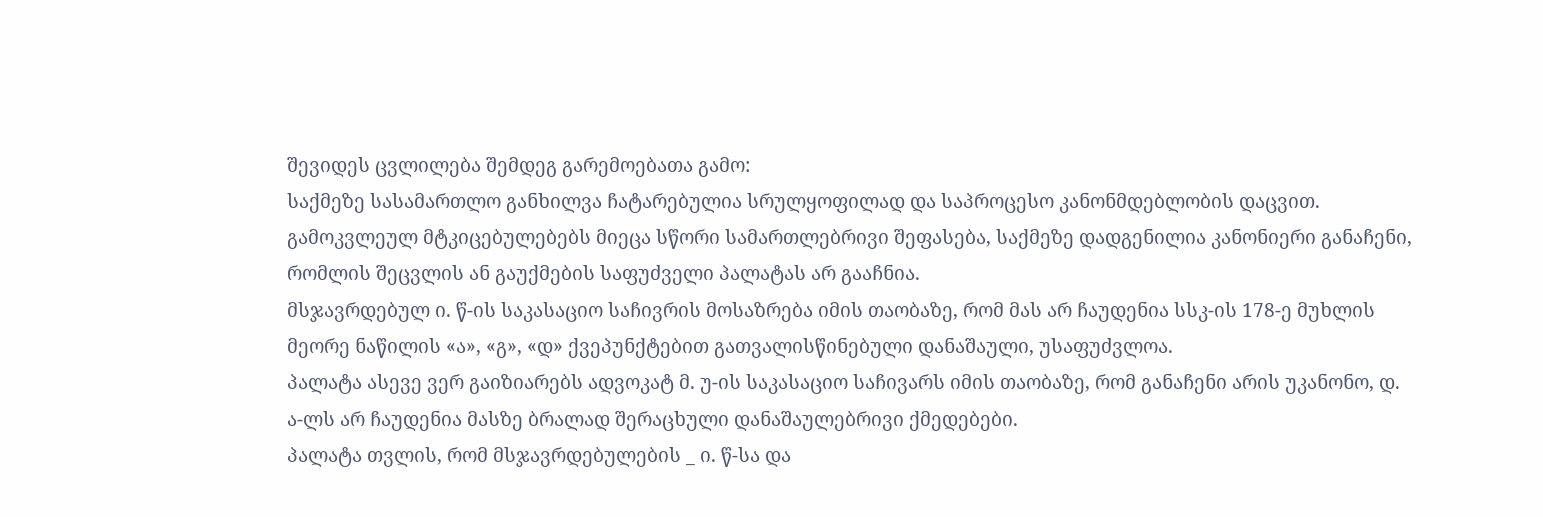შევიდეს ცვლილება შემდეგ გარემოებათა გამო:
საქმეზე სასამართლო განხილვა ჩატარებულია სრულყოფილად და საპროცესო კანონმდებლობის დაცვით. გამოკვლეულ მტკიცებულებებს მიეცა სწორი სამართლებრივი შეფასება, საქმეზე დადგენილია კანონიერი განაჩენი, რომლის შეცვლის ან გაუქმების საფუძველი პალატას არ გააჩნია.
მსჯავრდებულ ი. წ-ის საკასაციო საჩივრის მოსაზრება იმის თაობაზე, რომ მას არ ჩაუდენია სსკ-ის 178-ე მუხლის მეორე ნაწილის «ა», «გ», «დ» ქვეპუნქტებით გათვალისწინებული დანაშაული, უსაფუძვლოა.
პალატა ასევე ვერ გაიზიარებს ადვოკატ მ. უ-ის საკასაციო საჩივარს იმის თაობაზე, რომ განაჩენი არის უკანონო, დ. ა-ლს არ ჩაუდენია მასზე ბრალად შერაცხული დანაშაულებრივი ქმედებები.
პალატა თვლის, რომ მსჯავრდებულების _ ი. წ-სა და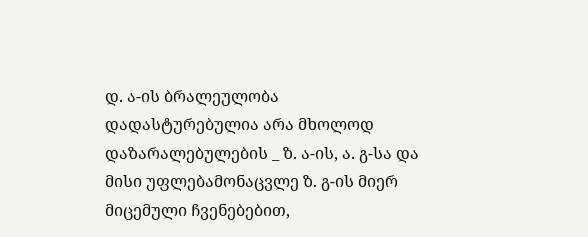დ. ა-ის ბრალეულობა დადასტურებულია არა მხოლოდ დაზარალებულების _ ზ. ა-ის, ა. გ-სა და მისი უფლებამონაცვლე ზ. გ-ის მიერ მიცემული ჩვენებებით,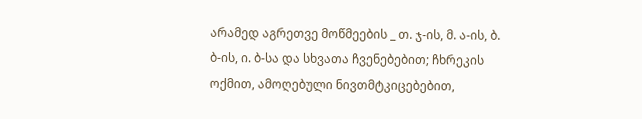არამედ აგრეთვე მოწმეების _ თ. ჯ-ის, მ. ა-ის, ბ. ბ-ის, ი. ბ-სა და სხვათა ჩვენებებით; ჩხრეკის ოქმით, ამოღებული ნივთმტკიცებებით,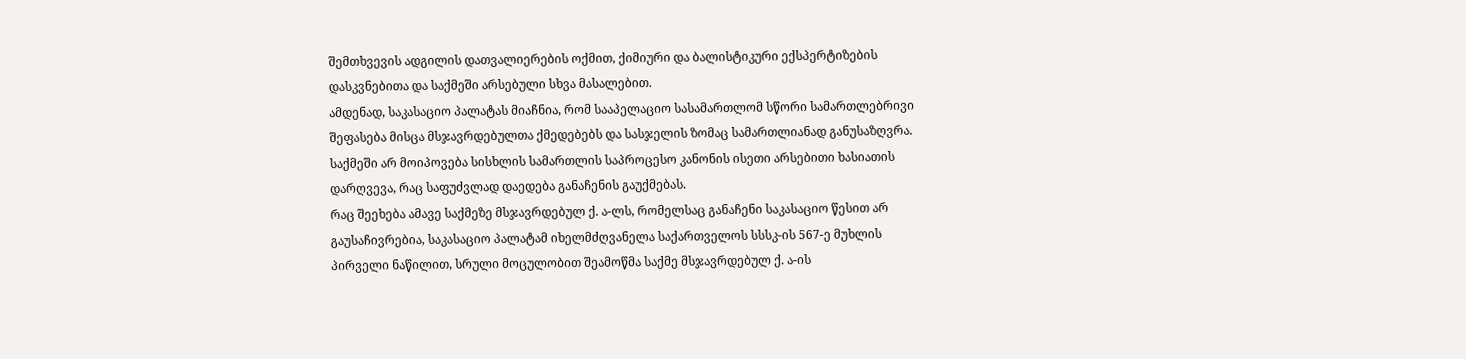შემთხვევის ადგილის დათვალიერების ოქმით, ქიმიური და ბალისტიკური ექსპერტიზების დასკვნებითა და საქმეში არსებული სხვა მასალებით.
ამდენად, საკასაციო პალატას მიაჩნია, რომ სააპელაციო სასამართლომ სწორი სამართლებრივი შეფასება მისცა მსჯავრდებულთა ქმედებებს და სასჯელის ზომაც სამართლიანად განუსაზღვრა.
საქმეში არ მოიპოვება სისხლის სამართლის საპროცესო კანონის ისეთი არსებითი ხასიათის დარღვევა, რაც საფუძვლად დაედება განაჩენის გაუქმებას.
რაც შეეხება ამავე საქმეზე მსჯავრდებულ ქ. ა-ლს, რომელსაც განაჩენი საკასაციო წესით არ გაუსაჩივრებია, საკასაციო პალატამ იხელმძღვანელა საქართველოს სსსკ-ის 567-ე მუხლის პირველი ნაწილით, სრული მოცულობით შეამოწმა საქმე მსჯავრდებულ ქ. ა-ის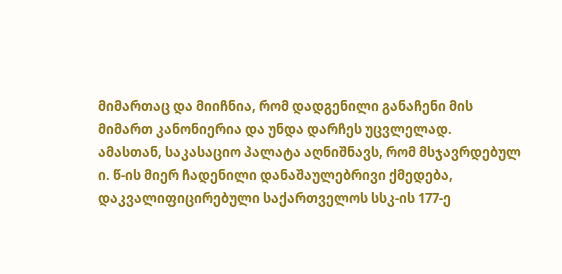მიმართაც და მიიჩნია, რომ დადგენილი განაჩენი მის მიმართ კანონიერია და უნდა დარჩეს უცვლელად.
ამასთან, საკასაციო პალატა აღნიშნავს, რომ მსჯავრდებულ ი. წ-ის მიერ ჩადენილი დანაშაულებრივი ქმედება, დაკვალიფიცირებული საქართველოს სსკ-ის 177-ე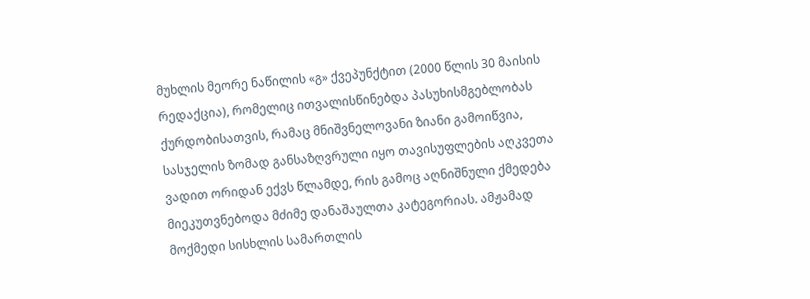მუხლის მეორე ნაწილის «გ» ქვეპუნქტით (2000 წლის 30 მაისის რედაქცია), რომელიც ითვალისწინებდა პასუხისმგებლობას ქურდობისათვის, რამაც მნიშვნელოვანი ზიანი გამოიწვია, სასჯელის ზომად განსაზღვრული იყო თავისუფლების აღკვეთა ვადით ორიდან ექვს წლამდე, რის გამოც აღნიშნული ქმედება მიეკუთვნებოდა მძიმე დანაშაულთა კატეგორიას. ამჟამად მოქმედი სისხლის სამართლის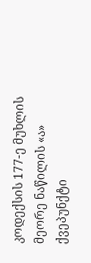კოდექსის 177-ე მუხლის მეორე ნაწილის «ა» ქვეპუნქტი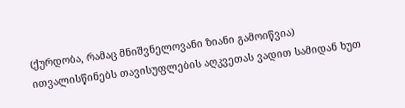(ქურდობა, რამაც მნიშვნელოვანი ზიანი გამოიწვია) ითვალისწინებს თავისუფლების აღკვეთას ვადით სამიდან ხუთ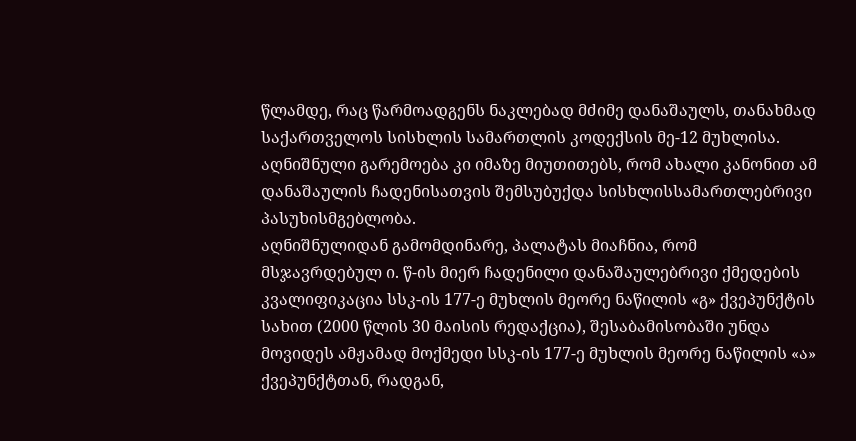წლამდე, რაც წარმოადგენს ნაკლებად მძიმე დანაშაულს, თანახმად საქართველოს სისხლის სამართლის კოდექსის მე-12 მუხლისა. აღნიშნული გარემოება კი იმაზე მიუთითებს, რომ ახალი კანონით ამ დანაშაულის ჩადენისათვის შემსუბუქდა სისხლისსამართლებრივი პასუხისმგებლობა.
აღნიშნულიდან გამომდინარე, პალატას მიაჩნია, რომ მსჯავრდებულ ი. წ-ის მიერ ჩადენილი დანაშაულებრივი ქმედების კვალიფიკაცია სსკ-ის 177-ე მუხლის მეორე ნაწილის «გ» ქვეპუნქტის სახით (2000 წლის 30 მაისის რედაქცია), შესაბამისობაში უნდა მოვიდეს ამჟამად მოქმედი სსკ-ის 177-ე მუხლის მეორე ნაწილის «ა» ქვეპუნქტთან, რადგან,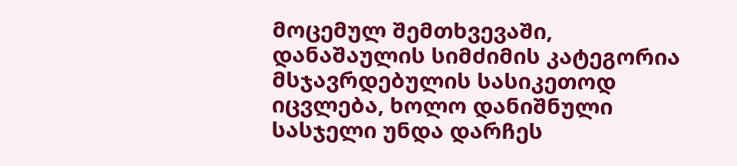მოცემულ შემთხვევაში, დანაშაულის სიმძიმის კატეგორია მსჯავრდებულის სასიკეთოდ იცვლება, ხოლო დანიშნული სასჯელი უნდა დარჩეს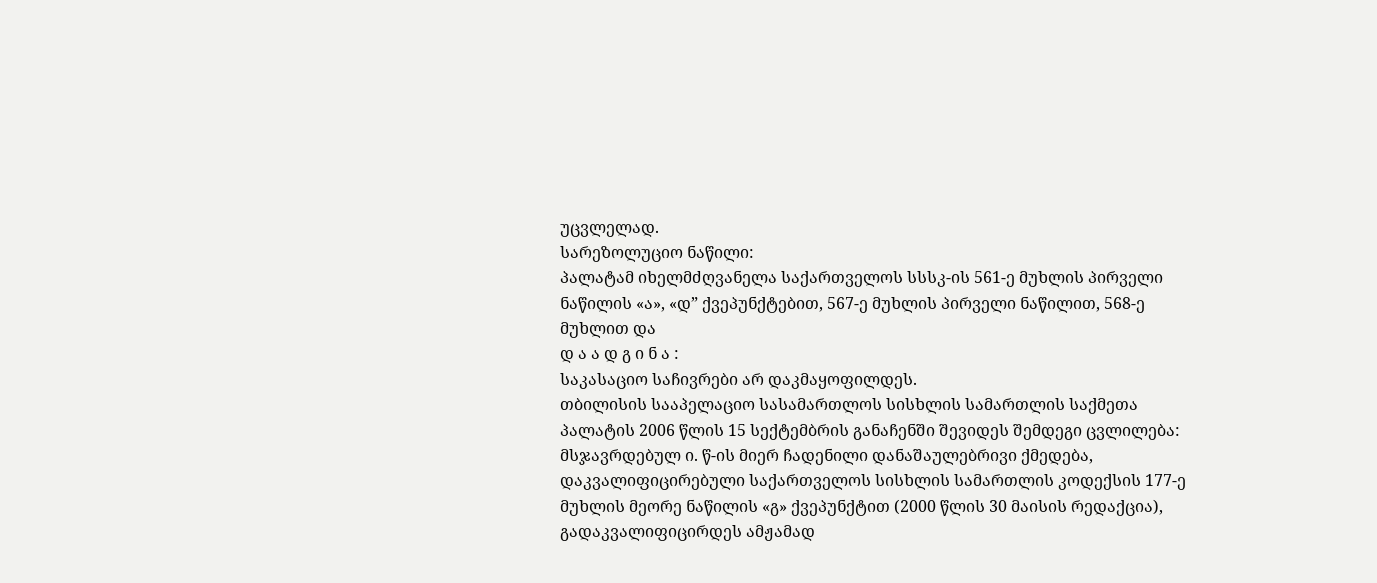უცვლელად.
სარეზოლუციო ნაწილი:
პალატამ იხელმძღვანელა საქართველოს სსსკ-ის 561-ე მუხლის პირველი ნაწილის «ა», «დ” ქვეპუნქტებით, 567-ე მუხლის პირველი ნაწილით, 568-ე მუხლით და
დ ა ა დ გ ი ნ ა :
საკასაციო საჩივრები არ დაკმაყოფილდეს.
თბილისის სააპელაციო სასამართლოს სისხლის სამართლის საქმეთა პალატის 2006 წლის 15 სექტემბრის განაჩენში შევიდეს შემდეგი ცვლილება:
მსჯავრდებულ ი. წ-ის მიერ ჩადენილი დანაშაულებრივი ქმედება, დაკვალიფიცირებული საქართველოს სისხლის სამართლის კოდექსის 177-ე მუხლის მეორე ნაწილის «გ» ქვეპუნქტით (2000 წლის 30 მაისის რედაქცია), გადაკვალიფიცირდეს ამჟამად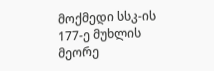მოქმედი სსკ-ის 177-ე მუხლის მეორე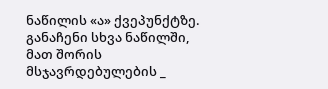ნაწილის «ა» ქვეპუნქტზე.
განაჩენი სხვა ნაწილში, მათ შორის მსჯავრდებულების _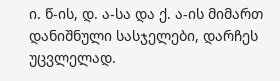ი. წ-ის, დ. ა-სა და ქ. ა-ის მიმართ დანიშნული სასჯელები, დარჩეს უცვლელად.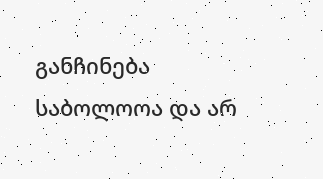განჩინება საბოლოოა და არ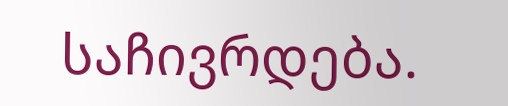საჩივრდება.